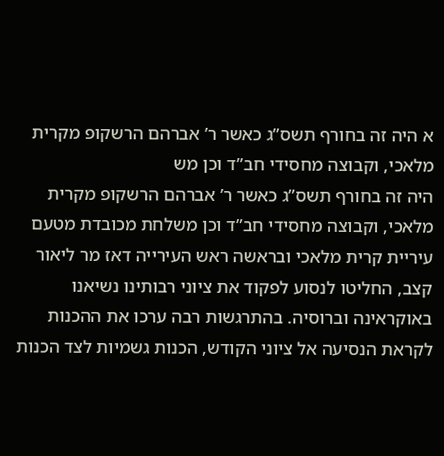א היה זה בחורף תשס”ג כאשר ר’ אברהם הרשקופ מקרית מלאכי, וקבוצה מחסידי חב”ד וכן מש
היה זה בחורף תשס”ג כאשר ר’ אברהם הרשקופ מקרית מלאכי, וקבוצה מחסידי חב”ד וכן משלחת מכובדת מטעם עיריית קרית מלאכי ובראשה ראש העירייה דאז מר ליאור קצב, החליטו לנסוע לפקוד את ציוני רבותינו נשיאנו באוקראינה וברוסיה. בהתרגשות רבה ערכו את ההכנות לקראת הנסיעה אל ציוני הקודש, הכנות גשמיות לצד הכנות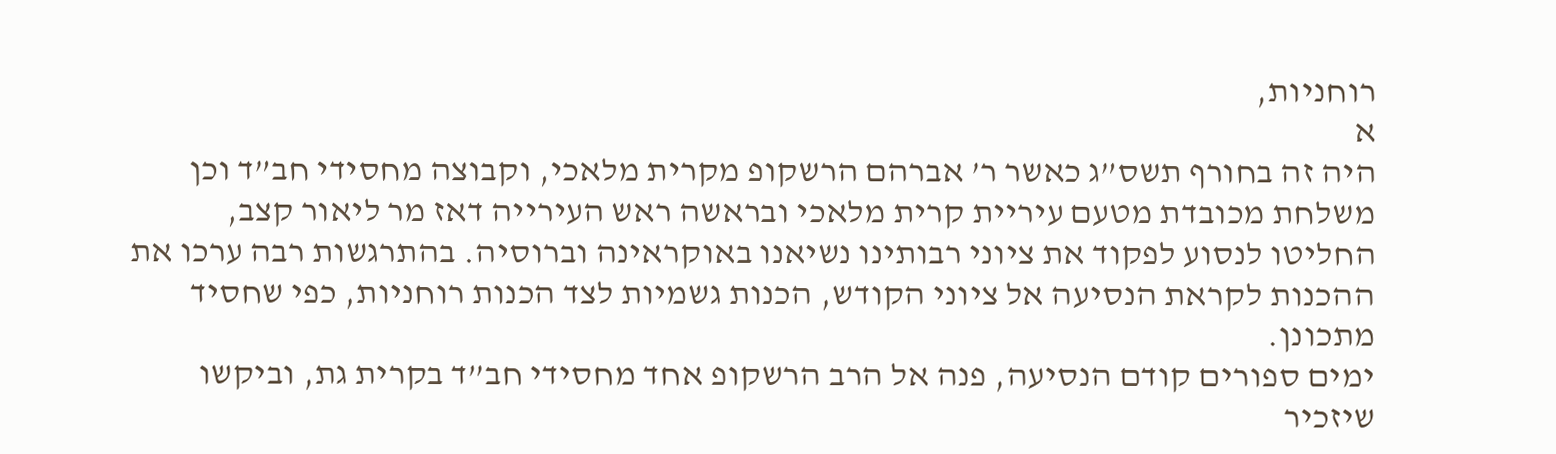רוחניות,
א
היה זה בחורף תשס”ג כאשר ר’ אברהם הרשקופ מקרית מלאכי, וקבוצה מחסידי חב”ד וכן משלחת מכובדת מטעם עיריית קרית מלאכי ובראשה ראש העירייה דאז מר ליאור קצב, החליטו לנסוע לפקוד את ציוני רבותינו נשיאנו באוקראינה וברוסיה. בהתרגשות רבה ערכו את ההכנות לקראת הנסיעה אל ציוני הקודש, הכנות גשמיות לצד הכנות רוחניות, כפי שחסיד מתכונן.
ימים ספורים קודם הנסיעה, פנה אל הרב הרשקופ אחד מחסידי חב”ד בקרית גת, וביקשו שיזכיר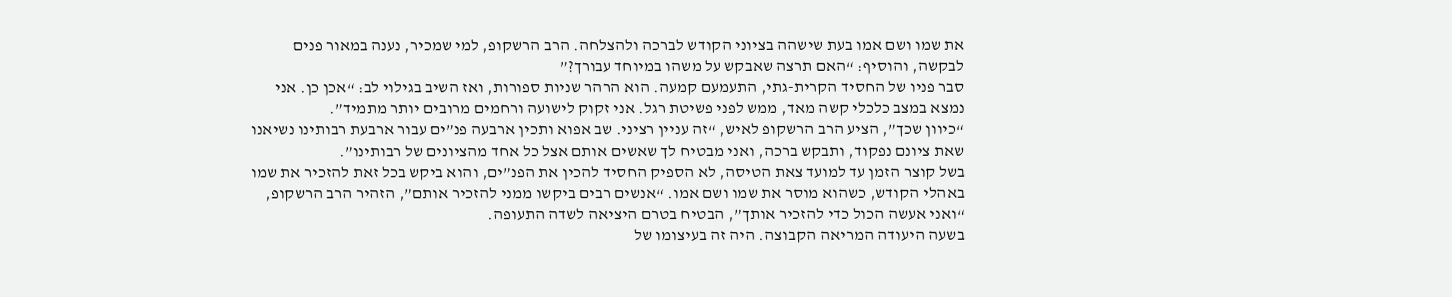את שמו ושם אמו בעת שישהה בציוני הקודש לברכה ולהצלחה. הרב הרשקופ, למי שמכיר, נענה במאור פנים לבקשה, והוסיף: “האם תרצה שאבקש על משהו במיוחד עבורך?”
סבר פניו של החסיד הקרית-גתי, התעמעם קמעה. הוא הרהר שניות ספורות, ואז השיב בגילוי לב: “אכן כן. אני נמצא במצב כלכלי קשה מאד, ממש לפני פשיטת רגל. אני זקוק לישועה ורחמים מרובים יותר מתמיד”.
“כיוון שכך”, הציע הרב הרשקופ לאיש, “זה עניין רציני. שב אפוא ותכין ארבעה פנ”ים עבור ארבעת רבותינו נשיאנו שאת ציונם נפקוד, ותבקש ברכה, ואני מבטיח לך שאשים אותם אצל כל אחד מהציונים של רבותינו”.
בשל קוצר הזמן עד למועד צאת הטיסה, לא הספיק החסיד להכין את הפנ”ים, והוא ביקש בכל זאת להזכיר את שמו באהלי הקודש, כשהוא מוסר את שמו ושם אמו. “אנשים רבים ביקשו ממני להזכיר אותם”, הזהיר הרב הרשקופ, “ואני אעשה הכול כדי להזכיר אותך”, הבטיח בטרם היציאה לשדה התעופה.
בשעה היעודה המריאה הקבוצה. היה זה בעיצומו של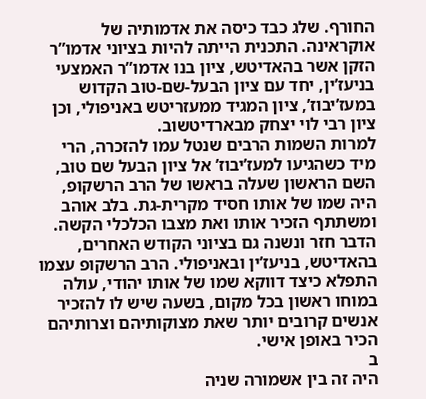החורף. שלג כבד כיסה את אדמותיה של אוקראינה. התכנית הייתה להיות בציוני אדמו”ר הזקן אשר בהאדיטש, ציון בנו אדמו”ר האמצעי בניעז’ין, יחד עם ציון הבעל-שם-טוב הקדוש במעז’יבוז’, ציון המגיד ממעזריטש באניפולי, וכן ציון רבי לוי יצחק מבארדיטשוב.
למרות השמות הרבים שנטל עמו להזכרה, הרי מיד כשהגיעו למעז’יבוז’ אל ציון הבעל שם טוב, השם הראשון שעלה בראשו של הרב הרשקופ, היה שמו של אותו חסיד מקרית-גת. בלב אוהב ומשתתף הזכיר אותו ואת מצבו הכלכלי הקשה.
הדבר חזר ונשנה גם בציוני הקודש האחרים, בהאדיטש, בניעז’ין ובאניפולי. הרב הרשקופ עצמו התפלא כיצד דווקא שמו של אותו יהודי, עולה במוחו ראשון בכל מקום, בשעה שיש לו להזכיר אנשים קרובים יותר שאת מצוקותיהם וצרותיהם הכיר באופן אישי.
ב
היה זה בין אשמורה שניה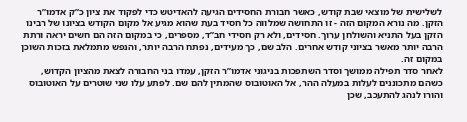לשלישית של מוצאי שבת קודש, כאשר חבורת החסידים הגיעה להאדיטש כדי לפקוד את ציון כ”ק אדמו”ר הזקן. מה נורא המקום הזה - זו התחושה שמלווה כל חסיד בעת שהוא מגיע אל מקום הקודש בציונו של רבינו הזקן בעל התניא והשולחן ערוך. חסידים, ולא רק חסידי חב”ד, מספרים, כי במקום הזה הם חשים יראה ורתת הרבה יותר מאשר בציוני קודש אחרים. הלב שם, כך מעידים, נפתח הרבה יותר, והנפש מתמלאת בזכות השוכן במקום זה.
לאחר סדר תפילה ממושך וסדר השתפכות בניגוני אדמו”ר הזקן, עמדו בני החבורה לצאת מהציון הקדוש, כשהם מתכוננים לעלות במעלה ההר, אל האוטובוס שהמתין להם שם. לפתע עלו שני שוטרים על האוטובוס והורו לנהג להתעכב, שכן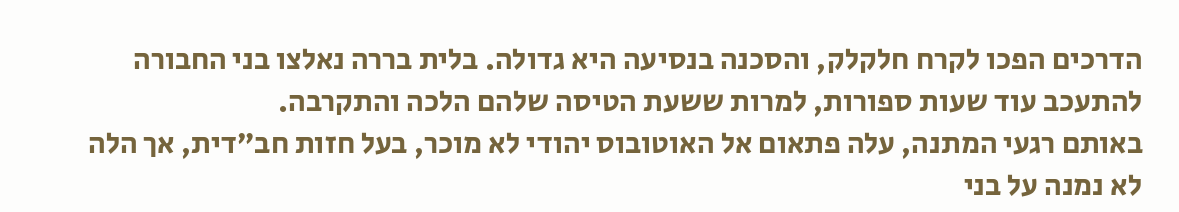הדרכים הפכו לקרח חלקלק, והסכנה בנסיעה היא גדולה. בלית בררה נאלצו בני החבורה להתעכב עוד שעות ספורות, למרות ששעת הטיסה שלהם הלכה והתקרבה.
באותם רגעי המתנה, עלה פתאום אל האוטובוס יהודי לא מוכר, בעל חזות חב”דית, אך הלה לא נמנה על בני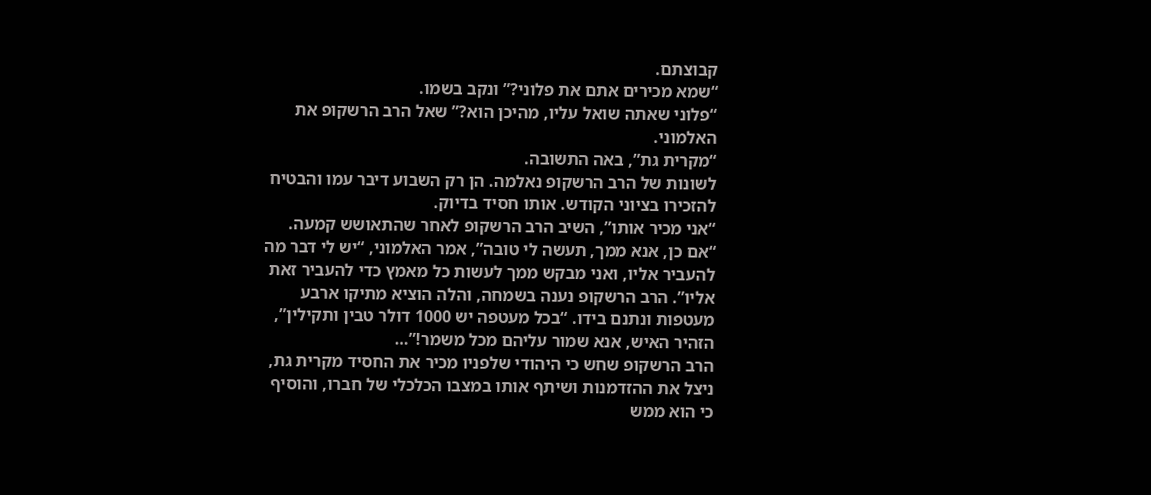קבוצתם.
“שמא מכירים אתם את פלוני?” ונקב בשמו.
“פלוני שאתה שואל עליו, מהיכן הוא?” שאל הרב הרשקופ את האלמוני.
“מקרית גת”, באה התשובה.
לשונות של הרב הרשקופ נאלמה. הן רק השבוע דיבר עמו והבטיח להזכירו בציוני הקודש. אותו חסיד בדיוק.
“אני מכיר אותו”, השיב הרב הרשקופ לאחר שהתאושש קמעה.
“אם כן, אנא ממך, תעשה לי טובה”, אמר האלמוני, “יש לי דבר מה להעביר אליו, ואני מבקש ממך לעשות כל מאמץ כדי להעביר זאת אליו”. הרב הרשקופ נענה בשמחה, והלה הוציא מתיקו ארבע מעטפות ונתנם בידו. “בכל מעטפה יש 1000 דולר טבין ותקילין”, הזהיר האיש, אנא שמור עליהם מכל משמר!”…
הרב הרשקופ שחש כי היהודי שלפניו מכיר את החסיד מקרית גת, ניצל את ההזדמנות ושיתף אותו במצבו הכלכלי של חברו, והוסיף כי הוא ממש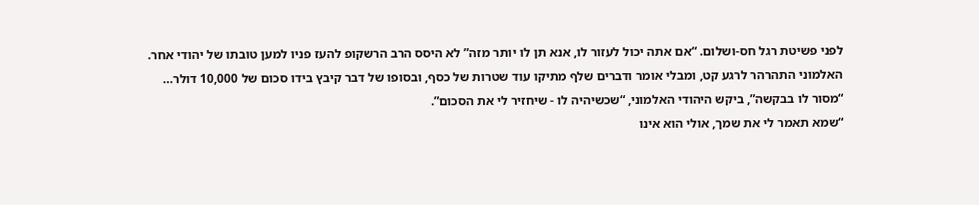לפני פשיטת רגל חס-ושלום. “אם אתה יכול לעזור לו, אנא תן לו יותר מזה” לא היסס הרב הרשקופ להעז פניו למען טובתו של יהודי אחר.
האלמוני התהרהר לרגע קט, ומבלי אומר ודברים שלף מתיקו עוד שטרות של כסף, ובסופו של דבר קיבץ בידו סכום של 10,000 דולר…
“מסור לו בבקשה”, ביקש היהודי האלמוני, “שכשיהיה לו - שיחזיר לי את הסכום”.
“שמא תאמר לי את שמך, אולי הוא אינו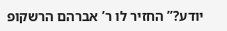יודע?” החזיר לו ר’ אברהם הרשקופ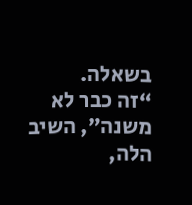בשאלה.
“זה כבר לא משנה”, השיב הלה,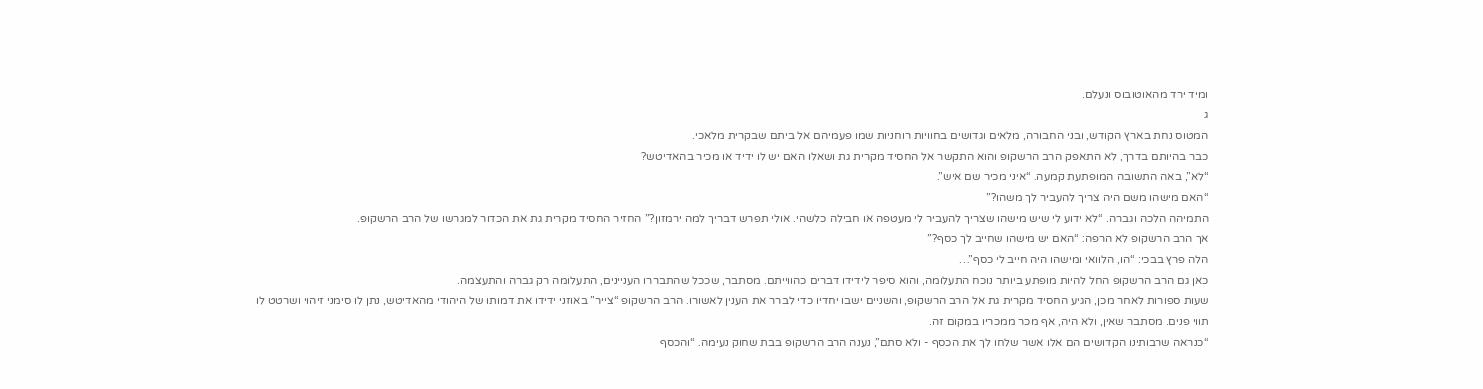ומיד ירד מהאוטובוס ונעלם.
ג
המטוס נחת בארץ הקודש, ובני החבורה, מלאים וגדושים בחוויות רוחניות שמו פעמיהם אל ביתם שבקרית מלאכי.
כבר בהיותם בדרך, לא התאפק הרב הרשקופ והוא התקשר אל החסיד מקרית גת ושאלו האם יש לו ידיד או מכיר בהאדיטש?
“לא”, באה התשובה המופתעת קמעה. “איני מכיר שם איש”.
“האם מישהו משם היה צריך להעביר לך משהו?”
התמיהה הלכה וגברה. “לא ידוע לי שיש מישהו שצריך להעביר לי מעטפה או חבילה כלשהי. אולי תפרש דבריך למה ירמזון?” החזיר החסיד מקרית גת את הכדור למגרשו של הרב הרשקופ.
אך הרב הרשקופ לא הרפה: “האם יש מישהו שחייב לך כסף?”
הלה פרץ בבכי: “הו, הלוואי ומישהו היה חייב לי כסף”…
כאן גם הרב הרשקופ החל להיות מופתע ביותר נוכח התעלומה, והוא סיפר לידידו דברים כהווייתם. מסתבר, שככל שהתבררו העניינים, התעלומה רק גברה והתעצמה.
שעות ספורות לאחר מכן, הגיע החסיד מקרית גת אל הרב הרשקופ, והשניים ישבו יחדיו כדי לברר את הענין לאשורו. הרב הרשקופ “צייר” באוזני ידידו את דמותו של היהודי מהאדיטש, נתן לו סימני זיהוי ושרטט לו תווי פנים. מסתבר שאין, ולא היה, אף מכר ממכריו במקום זה.
“כנראה שרבותינו הקדושים הם אלו אשר שלחו לך את הכסף - ולא סתם”, נענה הרב הרשקופ בבת שחוק נעימה. “והכסף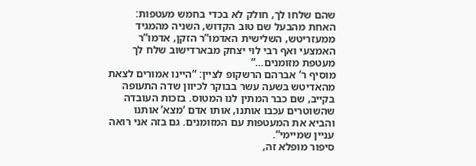שהם שלחו לך, חולק לא בכדי בחמש מעטפות: האחת מהבעל שם טוב הקדוש, השניה מהמגיד ממעזריטש, השלישית האדמו”ר הזקן, אדמו”ר האמצעי ואף רבי לוי יצחק מבארדישוב שלח לך מעטפת מזומנים…”
מוסיף ר’ אברהם הרשקופ לציין: “היינו אמורים לצאת מהאדיטש בשעה עשר בבוקר לכיוון שדה התעופה בקייב, שם כבר המתין לנו המטוס. בזכות העובדה שהשוטרים עכבו אותנו, אותו אדם ‘מצא’ אותנו והביא את המעטפות עם המזומנים. גם בזה אני רואה עניין שמיימי”.
סיפור מופלא זה,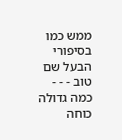ממש כמו בסיפורי הבעל שם טוב - - -
כמה גדולה כוחה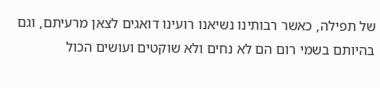של תפילה, כאשר רבותינו נשיאנו רועינו דואגים לצאן מרעיתם, וגם בהיותם בשמי רום הם לא נחים ולא שוקטים ועושים הכול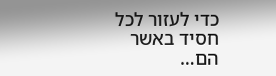כדי לעזור לכל חסיד באשר הם…